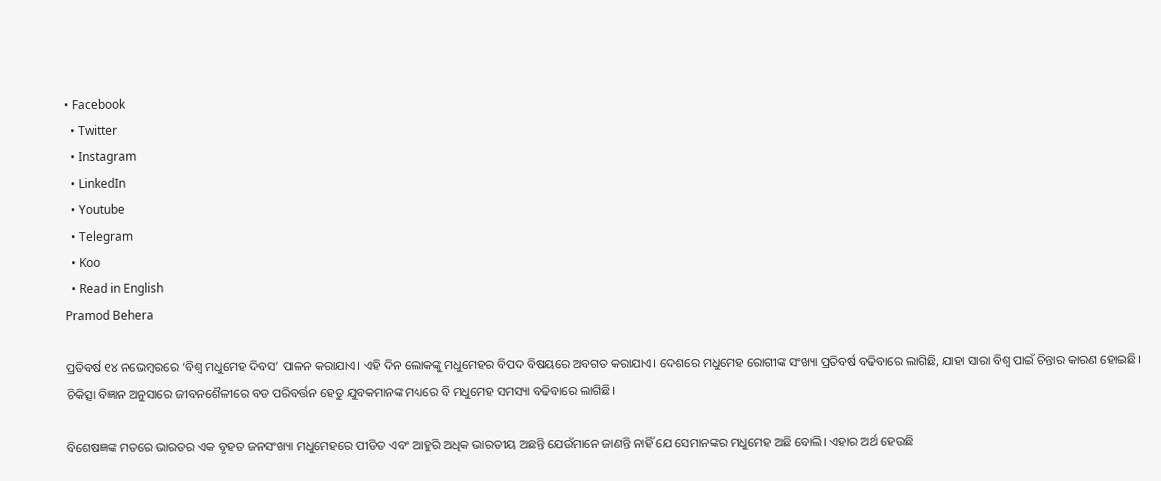• Facebook
  • Twitter
  • Instagram
  • LinkedIn
  • Youtube
  • Telegram
  • Koo
  • Read in English
Pramod Behera

ପ୍ରତିବର୍ଷ ୧୪ ନଭେମ୍ବରରେ ‘ବିଶ୍ୱ ମଧୁମେହ ଦିବସ’ ପାଳନ କରାଯାଏ। ଏହି ଦିନ ଲୋକଙ୍କୁ ମଧୁମେହର ବିପଦ ବିଷୟରେ ଅବଗତ କରାଯାଏ। ଦେଶରେ ମଧୁମେହ ରୋଗୀଙ୍କ ସଂଖ୍ୟା ପ୍ରତିବର୍ଷ ବଢିବାରେ ଲାଗିଛି, ଯାହା ସାରା ବିଶ୍ୱ ପାଇଁ ଚିନ୍ତାର କାରଣ ହୋଇଛି। ଚିକିତ୍ସା ବିଜ୍ଞାନ ଅନୁସାରେ ଜୀବନଶୈଳୀରେ ବଡ ପରିବର୍ତ୍ତନ ହେତୁ ଯୁବକମାନଙ୍କ ମଧ୍ୟରେ ବି ମଧୁମେହ ସମସ୍ୟା ବଢିବାରେ ଲାଗିଛି।

ବିଶେଷଜ୍ଞଙ୍କ ମତରେ ଭାରତର ଏକ ବୃହତ ଜନସଂଖ୍ୟା ମଧୁମେହରେ ପୀଡିତ ଏବଂ ଆହୁରି ଅଧିକ ଭାରତୀୟ ଅଛନ୍ତି ଯେଉଁମାନେ ଜାଣନ୍ତି ନାହିଁ ଯେ ସେମାନଙ୍କର ମଧୁମେହ ଅଛି ବୋଲି। ଏହାର ଅର୍ଥ ହେଉଛି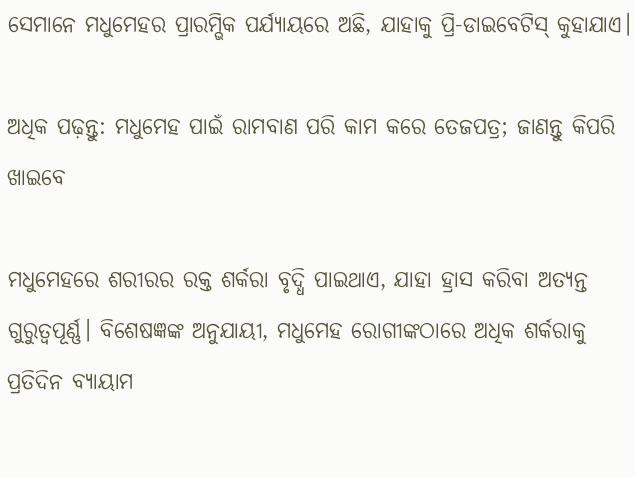ସେମାନେ ମଧୁମେହର ପ୍ରାରମ୍ଭିକ ପର୍ଯ୍ୟାୟରେ ଅଛି, ଯାହାକୁ ପ୍ରି-ଡାଇବେଟିସ୍ କୁହାଯାଏ।

ଅଧିକ ପଢ଼ନ୍ତୁ: ମଧୁମେହ ପାଇଁ ରାମବାଣ ପରି କାମ କରେ ତେଜପତ୍ର; ଜାଣନ୍ତୁ କିପରି ଖାଇବେ

ମଧୁମେହରେ ଶରୀରର ରକ୍ତ ଶର୍କରା ବୃଦ୍ଧି ପାଇଥାଏ, ଯାହା ହ୍ରାସ କରିବା ଅତ୍ୟନ୍ତ ଗୁରୁତ୍ୱପୂର୍ଣ୍ଣ। ବିଶେଷଜ୍ଞଙ୍କ ଅନୁଯାୟୀ, ମଧୁମେହ ରୋଗୀଙ୍କଠାରେ ଅଧିକ ଶର୍କରାକୁ ପ୍ରତିଦିନ ବ୍ୟାୟାମ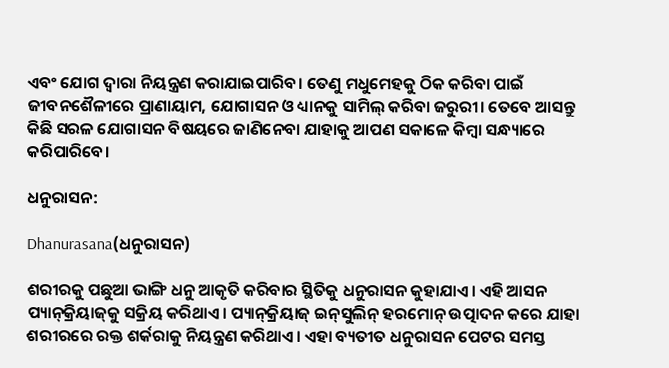ଏବଂ ଯୋଗ ଦ୍ୱାରା ନିୟନ୍ତ୍ରଣ କରାଯାଇପାରିବ। ତେଣୁ ମଧୁମେହକୁ ଠିକ କରିବା ପାଇଁ ଜୀବନଶୈଳୀରେ ପ୍ରାଣାୟାମ, ଯୋଗାସନ ଓ ଧ୍ୟାନକୁ ସାମିଲ୍ କରିବା ଜରୁରୀ। ତେବେ ଆସନ୍ତୁ କିଛି ସରଳ ଯୋଗାସନ ବିଷୟରେ ଜାଣିନେବା ଯାହାକୁ ଆପଣ ସକାଳେ କିମ୍ବା ସନ୍ଧ୍ୟାରେ କରିପାରିବେ।

ଧନୁରାସନ:

Dhanurasana(ଧନୁରାସନ)

ଶରୀରକୁ ପଛୁଆ ଭାଙ୍ଗି ଧନୁ ଆକୃତି କରିବାର ସ୍ଥିତିକୁ ଧନୁରାସନ କୁହାଯାଏ। ଏହି ଆସନ ପ୍ୟାନ୍‌କ୍ରିୟାଜ୍‌କୁ ସକ୍ରିୟ କରିଥାଏ। ପ୍ୟାନ୍‌କ୍ରିୟାଜ୍‌ ଇନ୍‌ସୁଲିନ୍ ହରମୋନ୍ ଉତ୍ପାଦନ କରେ ଯାହା ଶରୀରରେ ରକ୍ତ ଶର୍କରାକୁ ନିୟନ୍ତ୍ରଣ କରିଥାଏ। ଏହା ବ୍ୟତୀତ ଧନୁରାସନ ପେଟର ସମସ୍ତ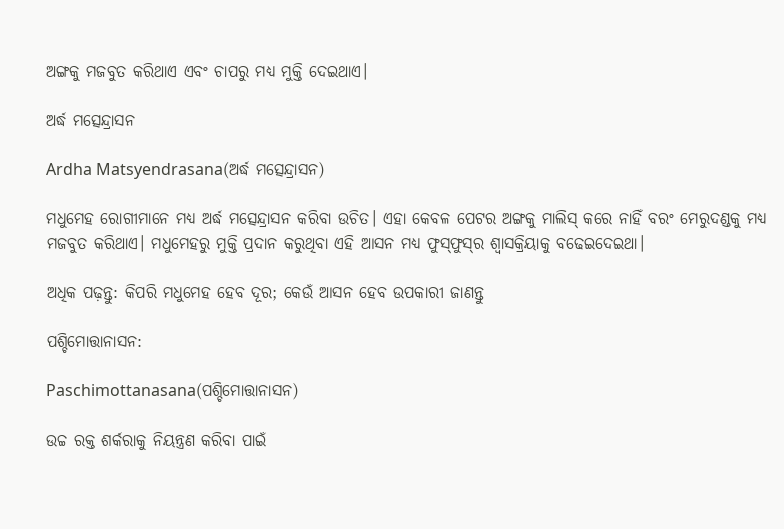ଅଙ୍ଗକୁ ମଜବୁତ କରିଥାଏ ଏବଂ ଚାପରୁ ମଧ୍ୟ ମୁକ୍ତି ଦେଇଥାଏ।

ଅର୍ଦ୍ଧ ମତ୍ସେନ୍ଦ୍ରାସନ

Ardha Matsyendrasana(ଅର୍ଦ୍ଧ ମତ୍ସେନ୍ଦ୍ରାସନ)

ମଧୁମେହ ରୋଗୀମାନେ ମଧ୍ୟ ଅର୍ଦ୍ଧ ମତ୍ସେନ୍ଦ୍ରାସନ କରିବା ଉଚିତ। ଏହା କେବଳ ପେଟର ଅଙ୍ଗକୁ ମାଲିସ୍ କରେ ନାହିଁ ବରଂ ମେରୁଦଣ୍ଡକୁ ମଧ୍ୟ ମଜବୁତ କରିଥାଏ। ମଧୁମେହରୁ ମୁକ୍ତି ପ୍ରଦାନ କରୁଥିବା ଏହି ଆସନ ମଧ୍ୟ ଫୁସ୍‌ଫୁସ୍‌ର ଶ୍ୱାସକ୍ରିୟାକୁ ବଢେଇଦେଇଥା।

ଅଧିକ ପଢ଼ନ୍ତୁ: କିପରି ମଧୁମେହ ହେବ ଦୂର; କେଉଁ ଆସନ ହେବ ଉପକାରୀ ଜାଣନ୍ତୁ

ପଶ୍ଚିମୋତ୍ତାନାସନ:

Paschimottanasana(ପଶ୍ଚିମୋତ୍ତାନାସନ)

ଉଚ୍ଚ ରକ୍ତ ଶର୍କରାକୁ ନିୟନ୍ତ୍ରଣ କରିବା ପାଇଁ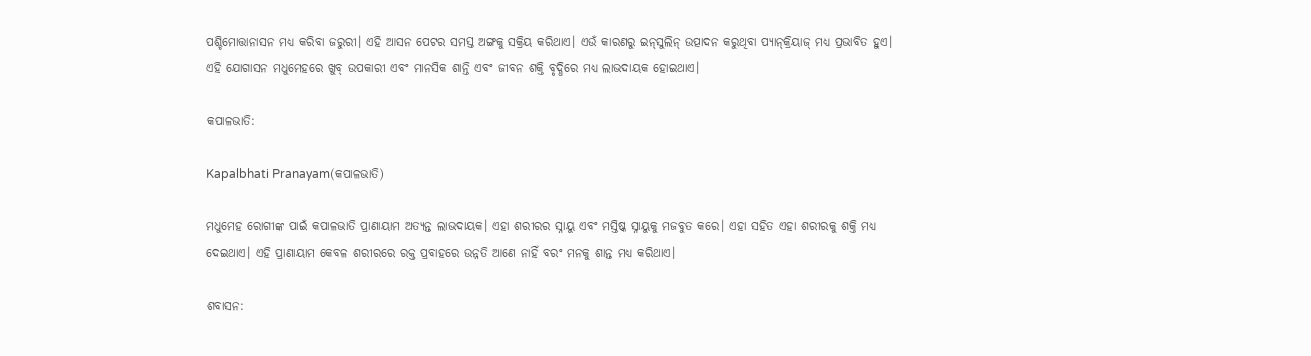ପଶ୍ଚିମୋତ୍ତାନାସନ ମଧ୍ୟ କରିବା ଜରୁରୀ। ଏହି ଆସନ ପେଟର ସମସ୍ତ ଅଙ୍ଗକୁ ସକ୍ରିୟ କରିଥାଏ। ଏଉଁ କାରଣରୁ ଇନ୍‌ସୁଲିନ୍ ଉତ୍ପାଦନ କରୁଥିବା ପ୍ୟାନ୍‌କ୍ରିୟାଜ୍ ମଧ୍ୟ ପ୍ରଭାବିତ ହୁଏ। ଏହି ଯୋଗାସନ ମଧୁମେହରେ ଖୁବ୍ ଉପକାରୀ ଏବଂ ମାନସିକ ଶାନ୍ତି ଏବଂ ଜୀବନ ଶକ୍ତି ବୃଦ୍ଧିରେ ମଧ୍ୟ ଲାଭଦାୟକ ହୋଇଥାଏ।

କପାଳଭାତି:

Kapalbhati Pranayam(କପାଳଭାତି)

ମଧୁମେହ ରୋଗୀଙ୍କ ପାଇଁ କପାଳଭାତି ପ୍ରାଣାୟାମ ଅତ୍ୟନ୍ତ ଲାଭଦାୟକ। ଏହା ଶରୀରର ସ୍ନାୟୁ ଏବଂ ମସ୍ତିଷ୍କ ସ୍ନାୟୁକୁ ମଜବୁତ କରେ। ଏହା ସହିତ ଏହା ଶରୀରକୁ ଶକ୍ତି ମଧ୍ୟ ଦେଇଥାଏ। ଏହି ପ୍ରାଣାୟାମ କେବଳ ଶରୀରରେ ରକ୍ତ ପ୍ରବାହରେ ଉନ୍ନତି ଆଣେ ନାହିଁ ବରଂ ମନକୁ ଶାନ୍ତ ମଧ୍ୟ କରିଥାଏ।

ଶବାସନ: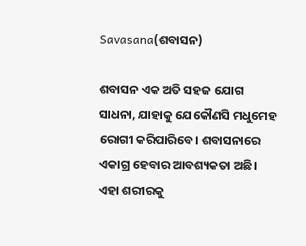Savasana(ଶବାସନ)

ଶବାସନ ଏକ ଅତି ସହଜ ଯୋଗ ସାଧନା, ଯାହାକୁ ଯେକୌଣସି ମଧୁମେହ ରୋଗୀ କରିପାରିବେ। ଶବାସନାରେ ଏକାଗ୍ର ହେବାର ଆବଶ୍ୟକତା ଅଛି। ଏହା ଶରୀରକୁ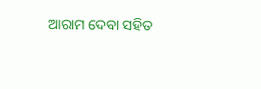ଆରାମ ଦେବା ସହିତ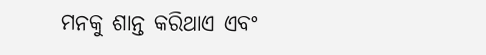ମନକୁ ଶାନ୍ତ କରିଥାଏ ଏବଂ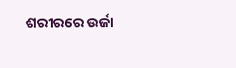ଶରୀରରେ ଉର୍ଜା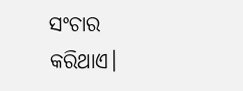ସଂଚାର କରିଥାଏ।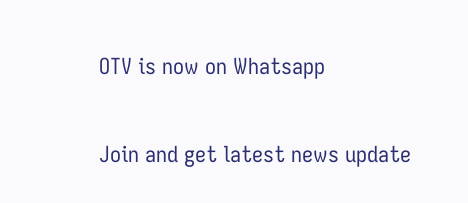OTV is now on Whatsapp

Join and get latest news update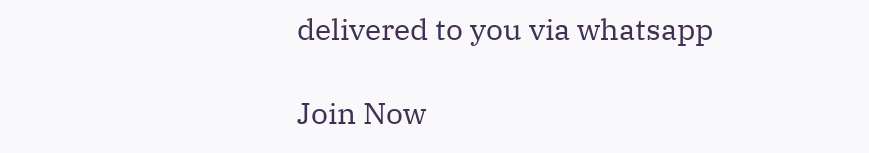delivered to you via whatsapp

Join Now